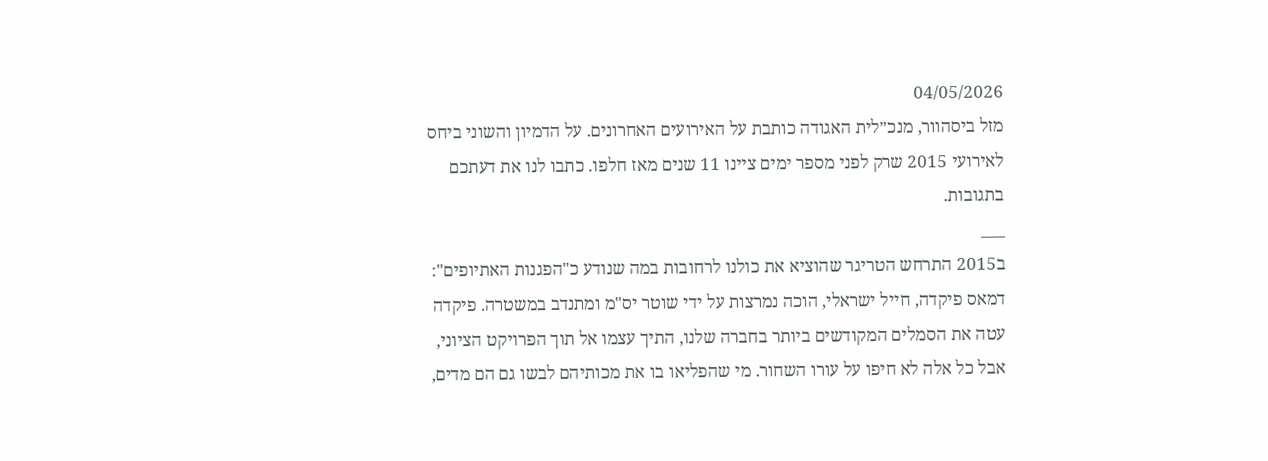04/05/2026
מזל ביסהוור, מנכ״לית האגודה כותבת על האירועים האחרונים. על הדמיון והשוני ביחס לאירועי 2015 שרק לפני מספר ימים ציינו 11 שנים מאז חלפו. כתבו לנו את דעתכם בתגובות.
___
ב2015 התרחש הטריגר שהוציא את כולנו לרחובות במה שנודע כ"הפגנות האתיופים": דמאס פיקדה, חייל ישראלי, הוכה נמרצות על ידי שוטר יס"מ ומתנדב במשטרה. פיקדה עטה את הסמלים המקודשים ביותר בחברה שלנו, התיך עצמו אל תוך הפרויקט הציוני, אבל כל אלה לא חיפו על עורו השחור. מי שהפליאו בו את מכותיהם לבשו גם הם מדים,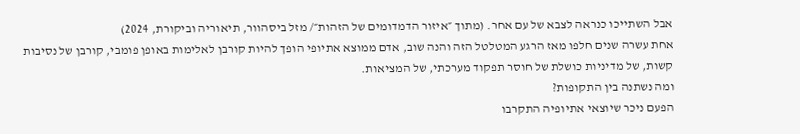אבל השתייכו כנראה לצבא של עם אחר. (מתוך ״איזור הדמדומים של הזהות״/ מזל ביסהוור, תיאוריה וביקורת, 2024)
אחת עשרה שנים חלפו מאז הרגע המטלטל הזה והנה שוב, אדם ממוצא אתיופי הופך להיות קורבן לאלימות באופן פומבי, קורבן של נסיבות קשות, של מדיניות כושלת של חוסר תפקוד מערכתי, של המציאות.
ומה נשתנה בין התקופות?
הפעם ניכר שיוצאי אתיופיה התקרבו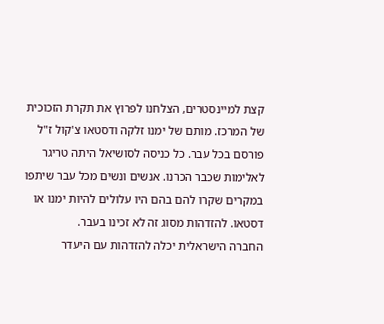קצת למיינסטרים, הצלחנו לפרוץ את תקרת הזכוכית של המרכז. מותם של ימנו זלקה ודסטאו צ'קול ז"ל פורסם בכל עבר. כל כניסה לסושיאל היתה טריגר לאלימות שכבר הכרנו. אנשים ונשים מכל עבר שיתפו במקרים שקרו להם בהם היו עלולים להיות ימנו או דסטאו. להזדהות מסוג זה לא זכינו בעבר.
החברה הישראלית יכלה להזדהות עם היעדר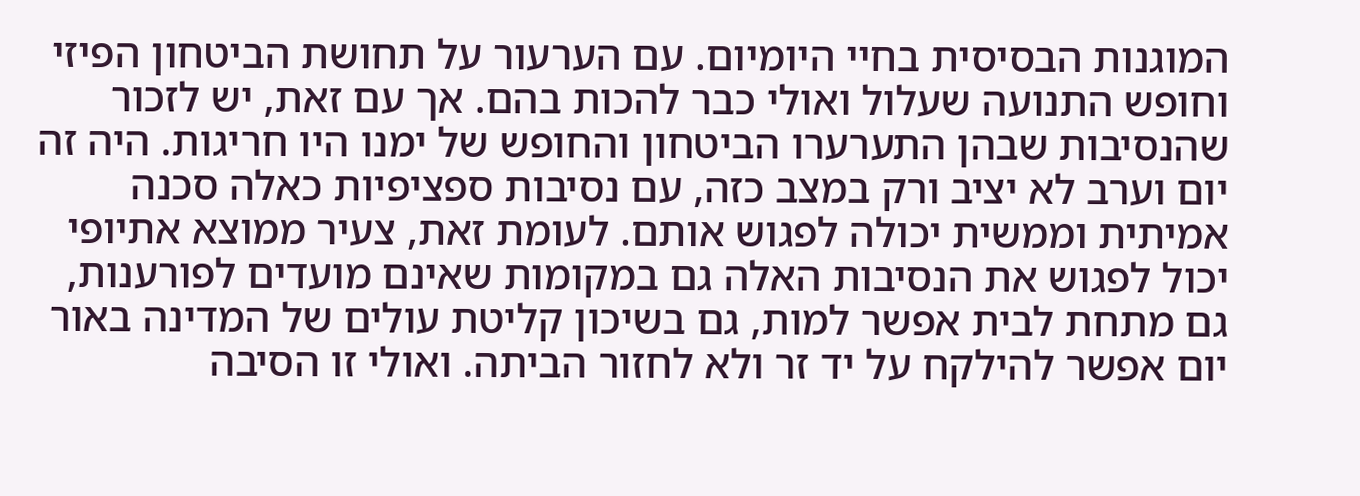המוגנות הבסיסית בחיי היומיום. עם הערעור על תחושת הביטחון הפיזי וחופש התנועה שעלול ואולי כבר להכות בהם. אך עם זאת, יש לזכור שהנסיבות שבהן התערערו הביטחון והחופש של ימנו היו חריגות. היה זה יום וערב לא יציב ורק במצב כזה, עם נסיבות ספציפיות כאלה סכנה אמיתית וממשית יכולה לפגוש אותם. לעומת זאת, צעיר ממוצא אתיופי יכול לפגוש את הנסיבות האלה גם במקומות שאינם מועדים לפורענות, גם מתחת לבית אפשר למות, גם בשיכון קליטת עולים של המדינה באור יום אפשר להילקח על יד זר ולא לחזור הביתה. ואולי זו הסיבה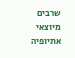שרבים מיוצאי אתיופיה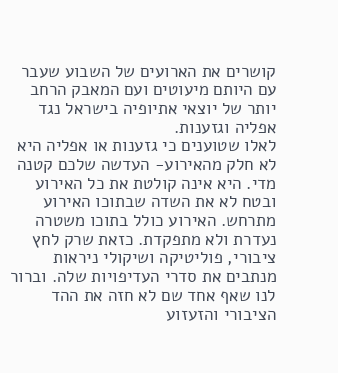קושרים את הארועים של השבוע שעבר עם היותם מיעוטים ועם המאבק הרחב יותר של יוצאי אתיופיה בישראל נגד אפליה וגזענות.
לאלו שטוענים כי גזענות או אפליה היא לא חלק מהאירוע- העדשה שלכם קטנה מדי. היא אינה קולטת את כל האירוע ובטח לא את השדה שבתוכו האירוע מתרחש. האירוע כולל בתוכו משטרה נעדרת ולא מתפקדת. כזאת שרק לחץ ציבורי, פוליטיקה ושיקולי ניראות מנתבים את סדרי העדיפויות שלה. וברור לנו שאף אחד שם לא חזה את ההד הציבורי והזעזוע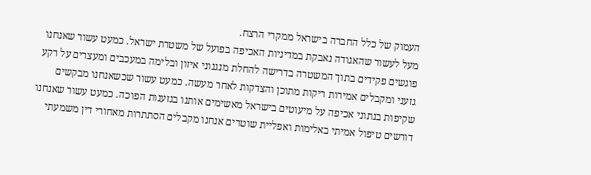העמוק של כלל החברה בישראל ממקרי הרצח.
מעל לעשור שהאגודה נאבקת במדיניות האכיפה בפועל של משטרת ישראל. כמעט עשור שאנחנו פוגשים פקידים בתוך המשטרה בדרישה להחלת מנגנוני איזון ובלימה במעכבים ומעצרים על רקע גזעני ומקבלים אמירות ריקות מתוכן והצדקות לאחר מעשה. כמעט עשור שכשאנחנו מבקשים שקיפות בנתוני אכיפה על מיעוטים בישראל מאשימים אותנו בגזענות הפוכה. כמעט עשור שאנחנו דורשים טיפול אמיתי באלימות ואפליית שוטרים אנחנו מקבלים הסתתרות מאחורי דין משמעתי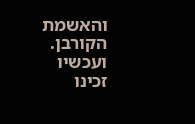והאשמת הקורבן. ועכשיו זכינו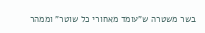בשר משטרה ש"עומד מאחורי כל שוטר" וממהר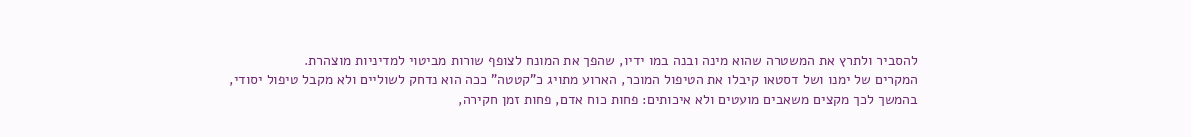להסביר ולתרץ את המשטרה שהוא מינה ובנה במו ידיו, שהפך את המונח לצופף שורות מביטוי למדיניות מוצהרת.
המקרים של ימנו ושל דסטאו קיבלו את הטיפול המוכר, הארוע מתויג כ"קטטה" ככה הוא נדחק לשוליים ולא מקבל טיפול יסודי, בהמשך לכך מקצים משאבים מועטים ולא איכותים: פחות כוח אדם, פחות זמן חקירה,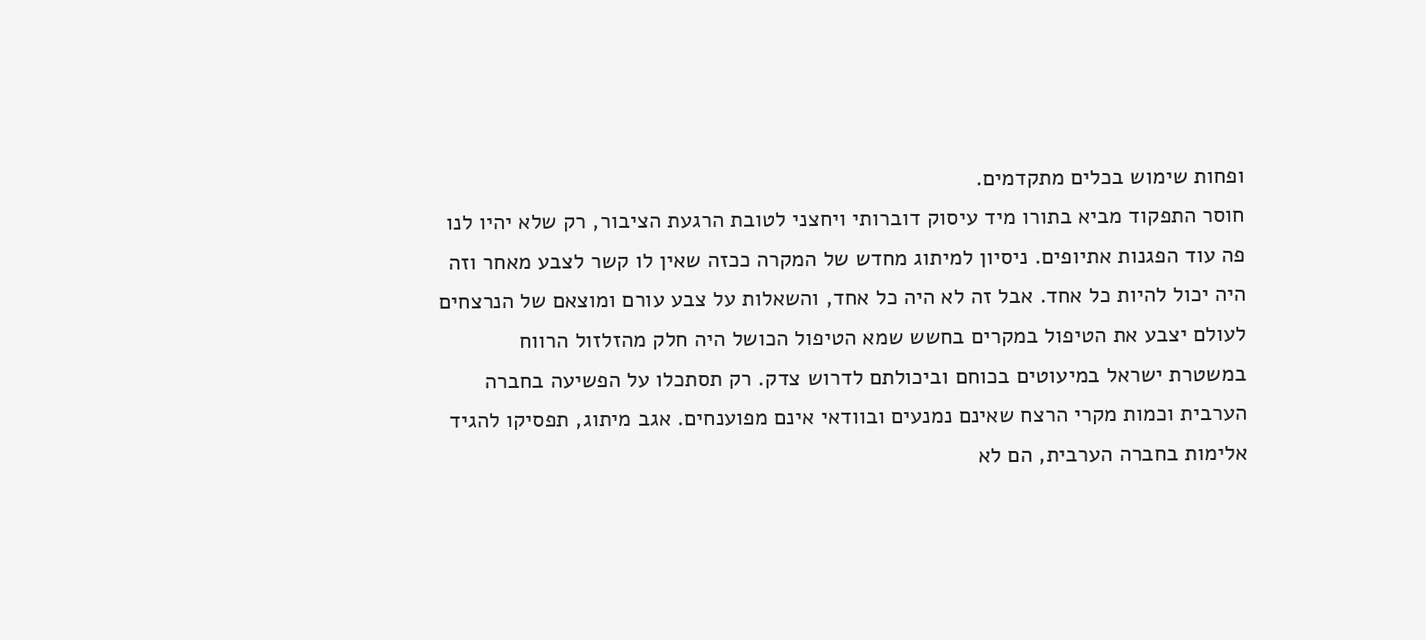ופחות שימוש בכלים מתקדמים.
חוסר התפקוד מביא בתורו מיד עיסוק דוברותי ויחצני לטובת הרגעת הציבור, רק שלא יהיו לנו פה עוד הפגנות אתיופים. ניסיון למיתוג מחדש של המקרה ככזה שאין לו קשר לצבע מאחר וזה היה יכול להיות כל אחד. אבל זה לא היה כל אחד, והשאלות על צבע עורם ומוצאם של הנרצחים לעולם יצבע את הטיפול במקרים בחשש שמא הטיפול הכושל היה חלק מהזלזול הרווח במשטרת ישראל במיעוטים בכוחם וביכולתם לדרוש צדק. רק תסתכלו על הפשיעה בחברה הערבית וכמות מקרי הרצח שאינם נמנעים ובוודאי אינם מפוענחים. אגב מיתוג, תפסיקו להגיד אלימות בחברה הערבית, הם לא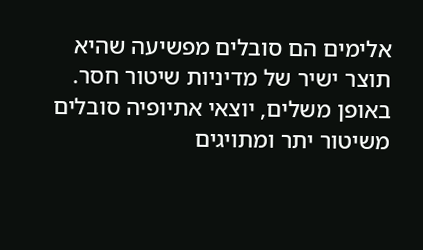אלימים הם סובלים מפשיעה שהיא תוצר ישיר של מדיניות שיטור חסר. באופן משלים, יוצאי אתיופיה סובלים משיטור יתר ומתויגים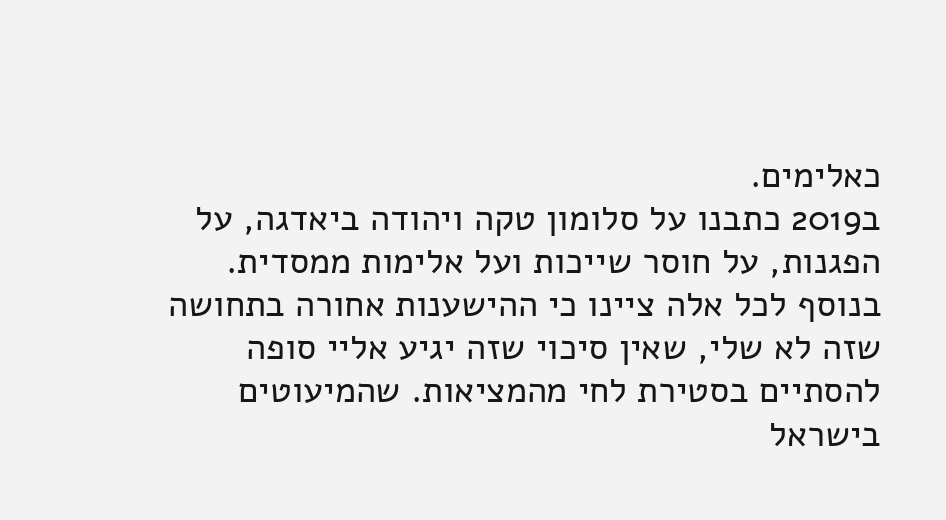כאלימים.
ב2019 כתבנו על סלומון טקה ויהודה ביאדגה, על הפגנות, על חוסר שייכות ועל אלימות ממסדית. בנוסף לכל אלה ציינו כי ההישענות אחורה בתחושה שזה לא שלי, שאין סיכוי שזה יגיע אליי סופה להסתיים בסטירת לחי מהמציאות. שהמיעוטים בישראל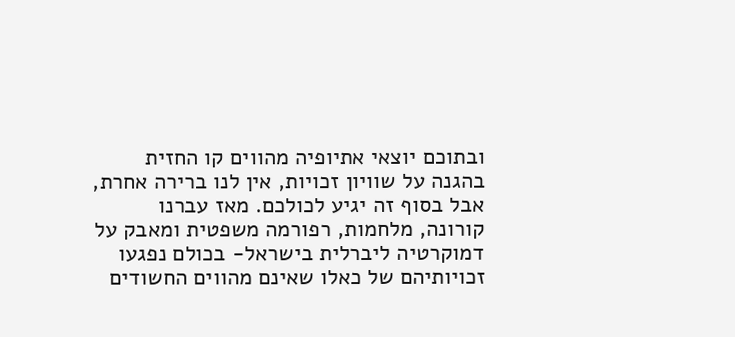ובתוכם יוצאי אתיופיה מהווים קו החזית בהגנה על שוויון זכויות, אין לנו ברירה אחרת, אבל בסוף זה יגיע לכולכם. מאז עברנו קורונה, מלחמות, רפורמה משפטית ומאבק על דמוקרטיה ליברלית בישראל- בכולם נפגעו זכויותיהם של כאלו שאינם מהווים החשודים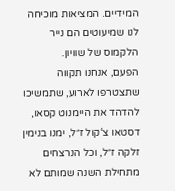המידיים. המציאות מוכיחה לנו שמיעוטים הם נייר הלקמוס של שוויון.
הפעם, אנחנו תקווה שתצטרפו לארוע, שתמשיכו להדהד את היימנוט קסאו, דסטאו צ‘קול ז״ל, ימנו בנימין זלקה ז״ל, וכל הנרצחים מתחילת השנה שמותם לא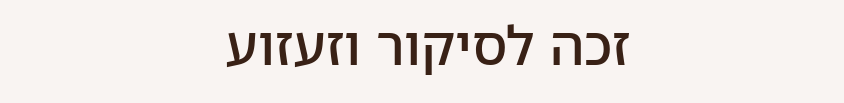זכה לסיקור וזעזוע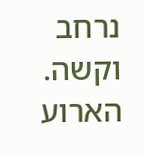נרחב וקשה.
הארוע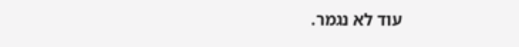עוד לא נגמר.